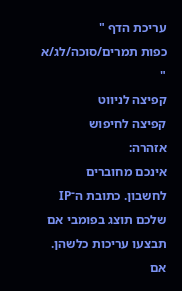עריכת הדף "
כפות תמרים/סוכה/לג/א
"
קפיצה לניווט
קפיצה לחיפוש
אזהרה:
אינכם מחוברים לחשבון. כתובת ה־IP שלכם תוצג בפומבי אם תבצעו עריכות כלשהן. אם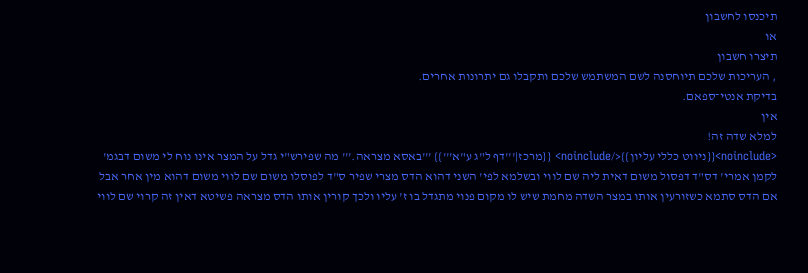תיכנסו לחשבון
או
תיצרו חשבון
, העריכות שלכם תיוחסנה לשם המשתמש שלכם ותקבלו גם יתרונות אחרים.
בדיקת אנטי־ספאם.
אין
למלא שדה זה!
<noinclude>{{ניווט כללי עליון}}</noinclude> {{מרכז|'''דף ל"ג ע"א'''}} '''באסא מצראה.''' מה שפירש"י גדל על המצר אינו נוח לי משום דבגמ' לקמן אמרי' דס"ד דפסול משום דאית ליה שם לווי ובשלמא לפי' השני דהוא הדס מצרי שפיר ס"ד לפוסלו משום שם לווי משום דהוא מין אחר אבל אם הדס סתמא כשזורעין אותו במצר השדה מחמת שיש לו מקום פנוי מתגדל בו ז' עליו ולכך קורין אותו הדס מצראה פשיטא דאין זה קרוי שם לווי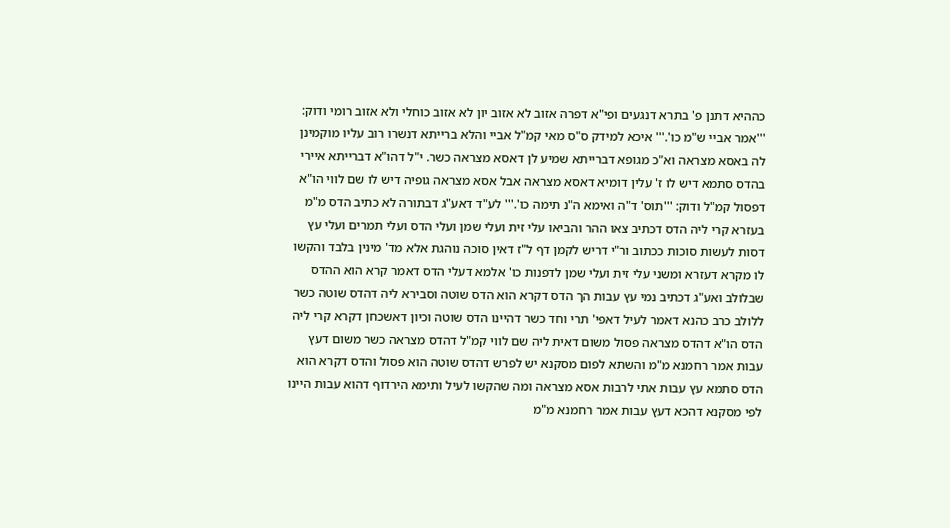כההיא דתנן פ' בתרא דנגעים ופי"א דפרה אזוב לא אזוב יון לא אזוב כוחלי ולא אזוב רומי ודוק: '''אמר אביי ש"מ כו'.''' איכא למידק ס"ס מאי קמ"ל אביי והלא ברייתא דנשרו רוב עליו מוקמינן לה באסא מצראה וא"כ מגופא דברייתא שמיע לן דאסא מצראה כשר. י"ל דהו"א דברייתא איירי בהדס סתמא דיש לו ז' עלין דומיא דאסא מצראה אבל אסא מצראה גופיה דיש לו שם לווי הו"א דפסול קמ"ל ודוק: '''תוס' ד"ה ואימא ה"נ תימה כו'.''' לע"ד דאע"ג דבתורה לא כתיב הדס מ"מ בעזרא קרי ליה הדס דכתיב צאו ההר והביאו עלי זית ועלי שמן ועלי הדס ועלי תמרים ועלי עץ דסות לעשות סוכות ככתוב ור"י דריש לקמן דף ל"ז דאין סוכה נוהגת אלא מד' מינין בלבד והקשו לו מקרא דעזרא ומשני עלי זית ועלי שמן לדפנות כו' אלמא דעלי הדס דאמר קרא הוא ההדס שבלולב ואע"ג דכתיב נמי עץ עבות הך הדס דקרא הוא הדס שוטה וסבירא ליה דהדס שוטה כשר ללולב כרב כהנא דאמר לעיל דאפי' תרי וחד כשר דהיינו הדס שוטה וכיון דאשכחן דקרא קרי ליה הדס הו"א דהדס מצראה פסול משום דאית ליה שם לווי קמ"ל דהדס מצראה כשר משום דעץ עבות אמר רחמנא מ"מ והשתא לפום מסקנא יש לפרש דהדס שוטה הוא פסול והדס דקרא הוא הדס סתמא עץ עבות אתי לרבות אסא מצראה ומה שהקשו לעיל ותימא הירדוף דהוא עבות היינו לפי מסקנא דהכא דעץ עבות אמר רחמנא מ"מ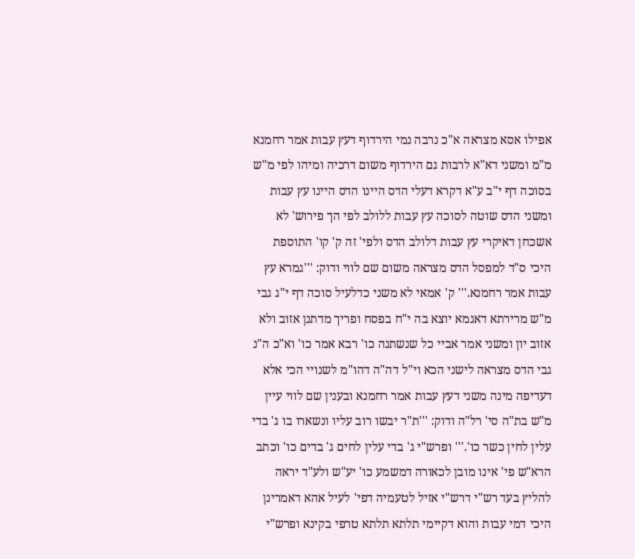אפילו אסא מצראה א"כ נרבה נמי הירדוף דעץ עבות אמר רחמנא מ"מ ומשני דא"א לרבות גם הירדוף משום דרכיה ומיהו לפי מ"ש בסוכה דף י"ב ע"א דקרא דעלי הדס היינו הדס היינו עץ עבות ומשני הדס שוטה לסוכה עץ עבות ללולב לפי הך פירוש' לא אשכחן דאיקרי עץ עבות דלולב הדס ולפי' זה ק' קו' התוספת היכי ס"ד למפסל הדס מצראה משום שם לווי ודוק: '''גמרא עץ עבות אמר רחמנא.''' ק' אמאי לא משני כדלעיל סוכה דף י"ג גבי מ"ש מרירתא דאגמא יוצא בה י"ח בפסח ופריך מדתנן אזוב ולא אזוב יון ומשני אמר אביי כל שנשתנה כו' רבא אמר כו' וא"כ ה"נ גבי הדס מצראה לישני הכא וי"ל דה"ה דהו"מ לשנויי הכי אלא דעדיפה מינה משני דעץ עבות אמר רחמנא ובענין שם לווי עיין מ"ש בת"ה סי' רל"ה ודוק: '''ת"ר יבשו רוב עליו ונשארו בו ג' בדי עלין לחין כשר כו'.''' ופרש"י ג' בדי עלין לחים ג' בדים כו' וכתב הרא"ש פי' אינו מובן לכאורה דמשמע כו' יע"ש ולע"ד יראה להליץ בעד רש"י דרש"י אזיל לטעמיה דפי' לעיל אהא דאמרינן היכי דמי עבות והוא דקיימי תלתא תלתא טרפי בקינא ופרש"י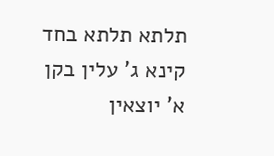תלתא תלתא בחד קינא ג' עלין בקן א' יוצאין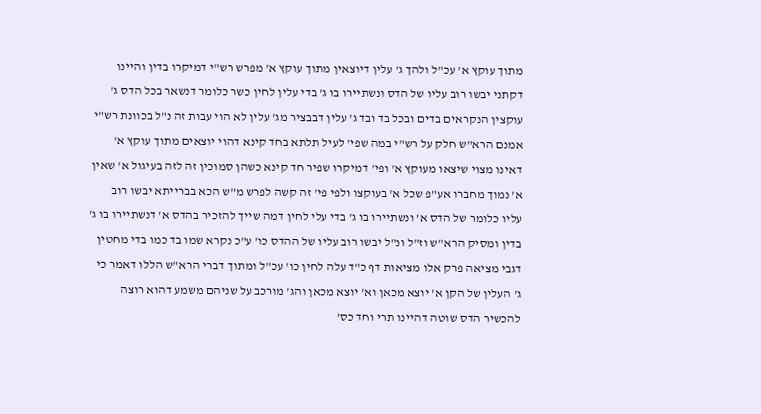מתוך עוקץ א' עכ"ל ולהך ג' עלין דיוצאין מתוך עוקץ א' מפרש רש"י דמיקרו בדין והיינו דקתני יבשו רוב עליו של הדס ונשתיירו בו ג' בדי עלין לחין כשר כלומר דנשאר בכל הדס ג' עוקצין הנקראים בדים ובכל בד ובד ג' עלין דבבציר מג' עלין לא הוי עבות זה נ"ל בכוונת רש"י אמנם הרא"ש חלק על רש"י במה שפי' לעיל תלתא בחד קינא דהוי יוצאים מתוך עוקץ א' דאינו מצוי שיצאו מעוקץ א' ופי' דמיקרו שפיר חד קינא כשהן סמוכין זה לזה בעיגול א' שאין א' נמוך מחברו אע"פ שכל א' בעוקצו ולפי פי' זה קשה לפרש מ"ש הכא בברייתא יבשו רוב עליו כלומר של הדס א' ונשתיירו בו ג' בדי עלי לחין דמה שייך להזכיר בהדס א' דנשתיירו בו ג' בדין ומסיק הרא"ש וז"ל ונ"ל יבשו רוב עליו של ההדס כו' ע"כ נקרא שמו בד כמו בדי מחטין דגבי מציאה פרק אלו מציאות דף כ"ד עלה לחין כו' עכ"ל ומתוך דברי הרא"ש הללו דאמר כי ג' העלין של הקן א' יוצא מכאן וא' יוצא מכאן והג' מורכב על שניהם משמע דהוא רוצה להכשיר הדס שוטה דהיינו תרי וחד כס'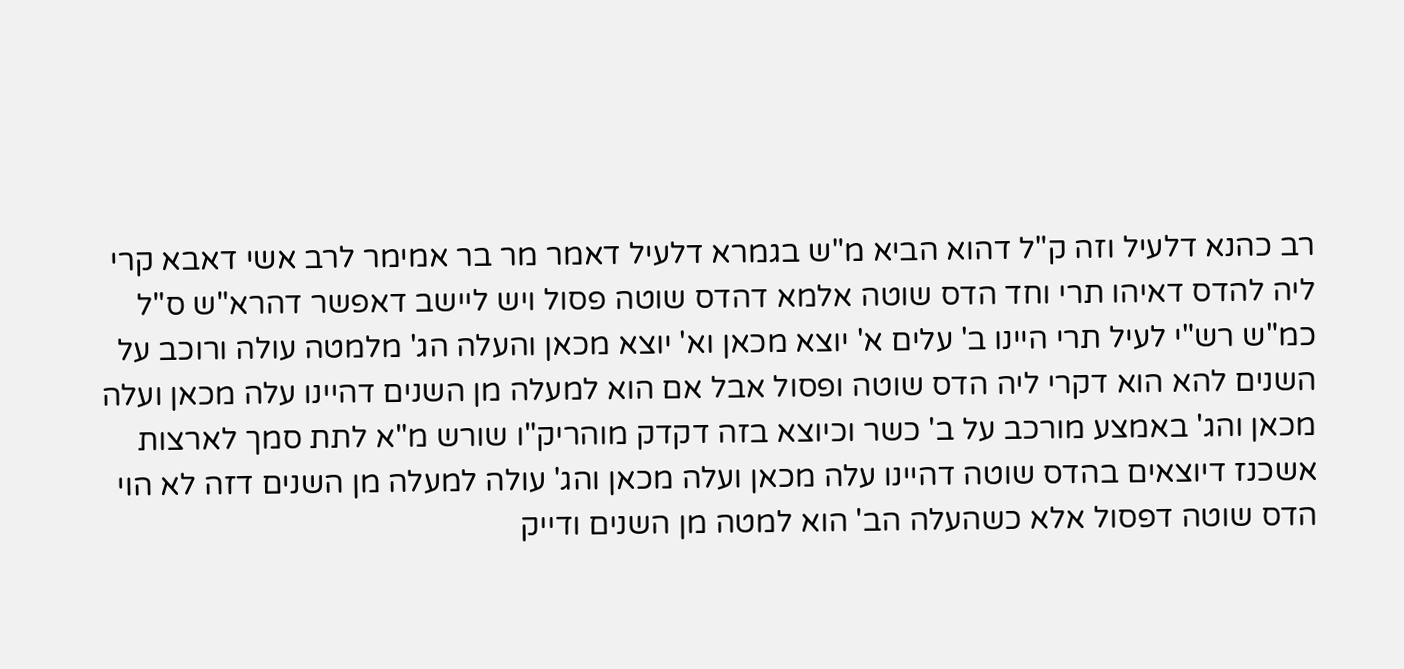רב כהנא דלעיל וזה ק"ל דהוא הביא מ"ש בגמרא דלעיל דאמר מר בר אמימר לרב אשי דאבא קרי ליה להדס דאיהו תרי וחד הדס שוטה אלמא דהדס שוטה פסול ויש ליישב דאפשר דהרא"ש ס"ל כמ"ש רש"י לעיל תרי היינו ב' עלים א' יוצא מכאן וא' יוצא מכאן והעלה הג' מלמטה עולה ורוכב על השנים להא הוא דקרי ליה הדס שוטה ופסול אבל אם הוא למעלה מן השנים דהיינו עלה מכאן ועלה מכאן והג' באמצע מורכב על ב' כשר וכיוצא בזה דקדק מוהריק"ו שורש מ"א לתת סמך לארצות אשכנז דיוצאים בהדס שוטה דהיינו עלה מכאן ועלה מכאן והג' עולה למעלה מן השנים דזה לא הוי הדס שוטה דפסול אלא כשהעלה הב' הוא למטה מן השנים ודייק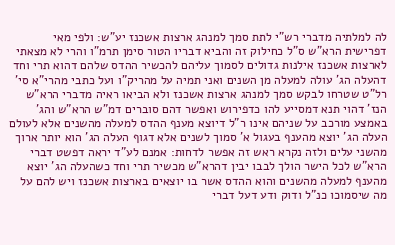לה למלתיה מדברי רש"י לתת סמך למנהג ארצות אשכנז יע"ש: ולפי מאי דפרישית הרא"ש ס"ל כחילוק זה והביא דבריו הטור סימן תרמ"ו והרי לא מצאתי לארצות אשכנז אילנות גדולים לסמוך עליהם להכשיר ההדס שלהם דהוא תרי וחד דהעלה הג' עולה למעלה מן השנים ואני תמיה על מהריק"ו ועל כתבי מהרי"א סי' רל"ט שטרחו לבקש סמך למנהג ארצות אשכנז ולא הביאו ראיה מדברי הרא"ש הנז' דהוי תנא דמסייע להו כדפירוש ואפשר דהם סוברים דמ"ש הרא"ש והג' באמצע מורכב על שניהם אינו ר"ל דיוצא מענף ההדס למעלה מהשנים אלא לעולם העלה הג' יוצא מהענף בעגול א' סמוך לשנים אלא דגוף העלה הג' הוא יותר ארוך מהשני עלים ולזה נקרא ראש זה אפשר לדחות: אמנם לע"ד יראה דפשט דברי הרא"ש לכל הישר הולך לבבו יבין דהרא"ש מכשיר תרי וחד כשהעלה הג' יוצא מהענף למעלה מהשנים והוא ההדס אשר בו יוצאים בארצות אשכנז ויש להם על מה שיסמוכו כנ"ל ודוק ודע דעל דברי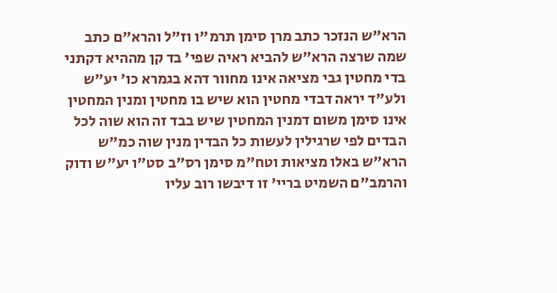הרא"ש הנזכר כתב מרן סימן תרמ"ו וז"ל והרא"ם כתב שמה שרצה הרא"ש להביא ראיה שפי' בד קן מההיא דקתני בדי מחטין גבי מציאה אינו מחוור דהא בגמרא כו' יע"ש ולע"ד יראה דבדי מחטין הוא שיש בו מחטין ומנין המחטין אינו סימן משום דמנין המחטין שיש בבד זה הוא שוה לכל הבדים לפי שרגילין לעשות כל הבדין מנין שוה כמ"ש הרא"ש באלו מציאות וטח"מ סימן רס"ב סט"ו יע"ש ודוק והרמב"ם השמיט בריי' זו דיבשו רוב עליו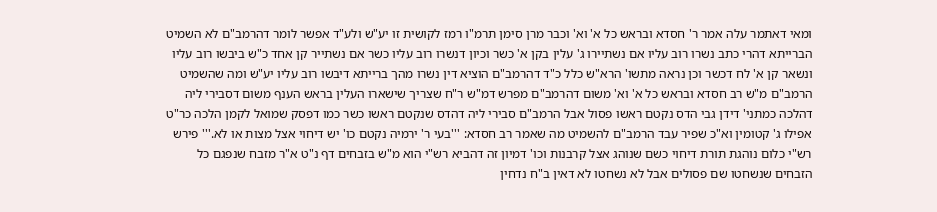ומאי דאתמר עלה אמר ר' חסדא ובראש כל א' וא' וכבר מרן סימן תרמ"ו רמז לקושית זו יע"ש ולע"ד אפשר לומר דהרמב"ם לא השמיט הברייתא דהרי כתב נשרו רוב עליו אם נשתיירו ג' עלין בקן א' כשר וכיון דנשרו רוב עליו כשר אם נשתייר קן אחד כ"ש ביבשו רוב עליו ונשאר קן א' לח דכשר וכן נראה מתשו' הרא"ש כלל כ"ד דהרמב"ם הוציא דין נשרו מהך ברייתא דיבשו רוב עליו יע"ש ומה שהשמיט הרמב"ם מ"ש רב חסדא ובראש כל א' וא' משום דהרמב"ם מפרש דמ"ש ר"ח שצריך שישארו העלין בראש הענף משום דסבירי ליה דהלכה כמתני' דידן גבי הדס נקטם ראשו פסול אבל הרמב"ם סבירי ליה דהדס שנקטם ראשו כשר כמו דפסק שמואל לקמן הלכה כר"ט אפילו ג' קטומין וא"כ שפיר עבד הרמב"ם להשמיט מה שאמר רב חסדא: '''בעי ר' ירמיה נקטם כו' יש דיחוי אצל מצות או לא.''' פירש רש"י כלום נוהגת תורת דיחוי כשם שנוהג אצל קרבנות וכו' דמיון זה דהביא רש"י הוא מ"ש בזבחים דף נ"ט א"ר מזבח שנפגם כל הזבחים שנשחטו שם פסולים אבל לא נשחטו לא דאין ב"ח נדחין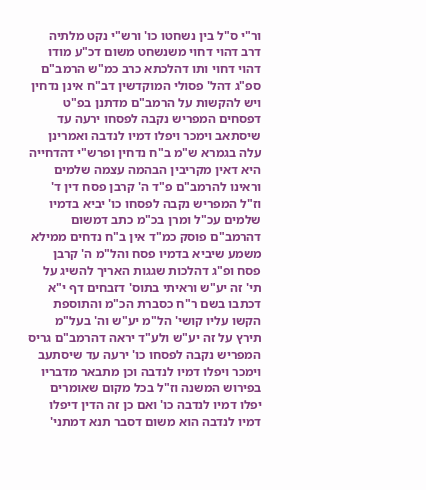ור"י ס"ל בין נשחטו כו' ורש"י נקט מלתיה דרב דהוי דחוי משנשחט משום דכ"ע מודו דהוי דחוי ותו דהלכתא כרב כמ"ש הרמב"ם ספ"ג דהל' פסולי המוקדשין דב"ח אינן נדחין ויש להקשות על הרמב"ם מדתנן בפ"ט דפסחים המפריש נקבה לפסחו ירעה עד שיסתאב וימכר ויפלו דמיו לנדבה ואמרינן עלה בגמרא ש"מ ב"ח נדחין ופרש"י דהדחייה היא דאין מקריבין הבהמה עצמה שלמים וראינו להרמב"ם פ"ד ה' קרבן פסח דין ד' וז"ל המפריש נקבה לפסחו כו' יביא בדמיו שלמים עכ"ל ומרן בכ"מ כתב דמשום דהרמב"ם פוסק כמ"ד אין ב"ח נדחים ממילא משמע שיביא בדמיו פסח והל"מ ה' קרבן פסח ופ"ג דהלכות שגגות האריך להשיג על תי' זה יע"ש וראיתי בתוס' דזבחים דף י"א דכתבו בשם ר"ח כסברת הכ"מ והתוספת הקשו עליו קושי' הל"מ יע"ש וה' בעל"מ תירץ על זה יע"ש ולע"ד יראה דהרמב"ם גריס המפריש נקבה לפסחו כו' ירעה עד שיסתעב וימכר ויפלו דמיו לנדבה וכן מתבאר מדבריו בפירוש המשנה וז"ל בכל מקום שאומרים יפלו דמיו לנדבה כו' ואם כן זה הדין דיפלו דמיו לנדבה הוא משום דסבר תנא דמתני'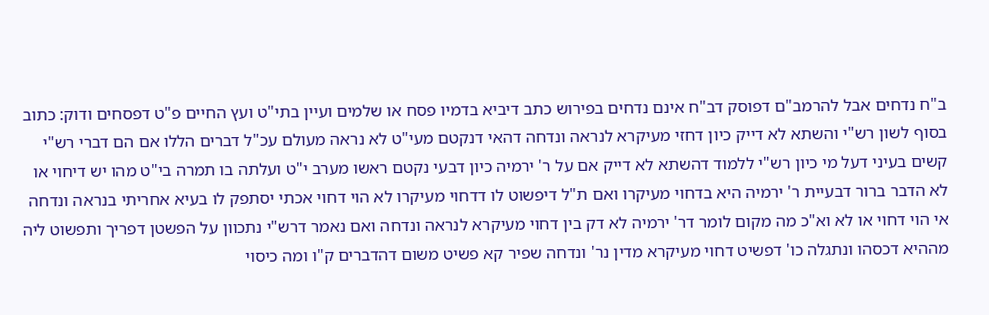ב"ח נדחים אבל להרמב"ם דפוסק דב"ח אינם נדחים בפירוש כתב דיביא בדמיו פסח או שלמים ועיין בתי"ט ועץ החיים פ"ט דפסחים ודוק: כתוב בסוף לשון רש"י והשתא לא דייק כיון דחזי מעיקרא לנראה ונדחה דהאי דנקטם מעי"ט לא נראה מעולם עכ"ל דברים הללו אם הם דברי רש"י קשים בעיני דעל מי כיון רש"י ללמוד דהשתא לא דייק אם על ר' ירמיה כיון דבעי נקטם ראשו מערב י"ט ועלתה בו תמרה בי"ט מהו יש דיחוי או לא הדבר ברור דבעיית ר' ירמיה היא בדחוי מעיקרו ואם ת"ל דיפשוט לו דדחוי מעיקרו לא הוי דחוי אכתי יסתפק לו בעיא אחריתי בנראה ונדחה אי הוי דחוי או לא וא"כ מה מקום לומר דר' ירמיה לא דק בין דחוי מעיקרא לנראה ונדחה ואם נאמר דרש"י נתכוון על הפשטן דפריך ותפשוט ליה מההיא דכסהו ונתגלה כו' דפשיט דחוי מעיקרא מדין נר' ונדחה שפיר קא פשיט משום דהדברים ק"ו ומה כיסוי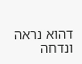דהוא נראה ונדחה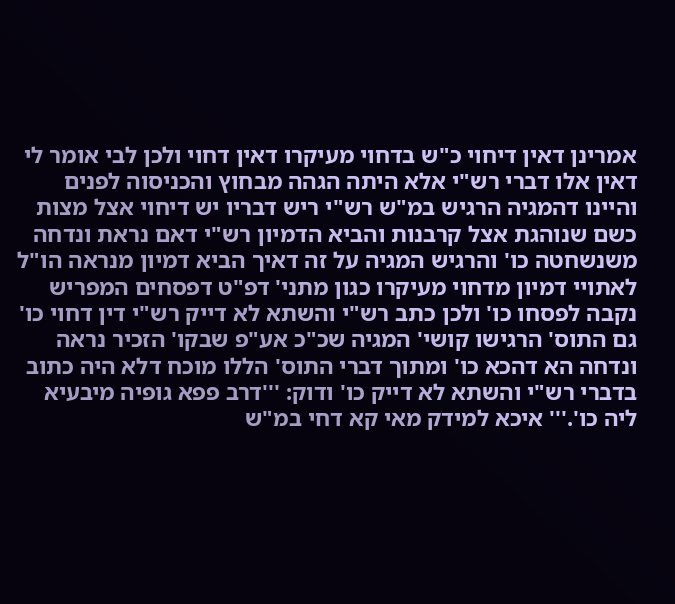אמרינן דאין דיחוי כ"ש בדחוי מעיקרו דאין דחוי ולכן לבי אומר לי דאין אלו דברי רש"י אלא היתה הגהה מבחוץ והכניסוה לפנים והיינו דהמגיה הרגיש במ"ש רש"י ריש דבריו יש דיחוי אצל מצות כשם שנוהגת אצל קרבנות והביא הדמיון רש"י דאם נראת ונדחה משנשחטה כו' והרגיש המגיה על זה דאיך הביא דמיון מנראה הו"ל לאתויי דמיון מדחוי מעיקרו כגון מתני' דפ"ט דפסחים המפריש נקבה לפסחו כו' ולכן כתב רש"י והשתא לא דייק רש"י דין דחוי כו' גם התוס' הרגישו קושי' המגיה שכ"כ אע"פ שבקו' הזכיר נראה ונדחה הא דהכא כו' ומתוך דברי התוס' הללו מוכח דלא היה כתוב בדברי רש"י והשתא לא דייק כו' ודוק: '''דרב פפא גופיה מיבעיא ליה כו'.''' איכא למידק מאי קא דחי במ"ש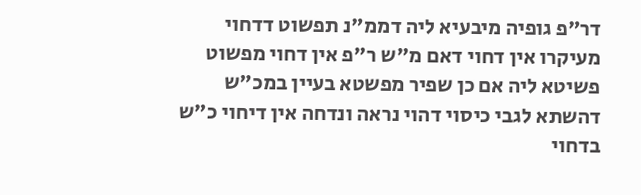דר"פ גופיה מיבעיא ליה דממ"נ תפשוט דדחוי מעיקרו אין דחוי דאם מ"ש ר"פ אין דחוי מפשוט פשיטא ליה אם כן שפיר מפשטא בעיין במכ"ש דהשתא לגבי כיסוי דהוי נראה ונדחה אין דיחוי כ"ש בדחוי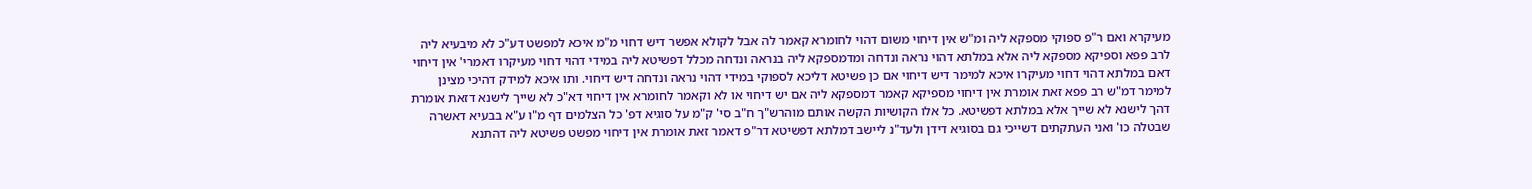מעיקרא ואם ר"פ ספוקי מספקא ליה ומ"ש אין דיחוי משום דהוי לחומרא קאמר לה אבל לקולא אפשר דיש דחוי מ"מ איכא למפשט דע"כ לא מיבעיא ליה לרב פפא וספיקא מספקא ליה אלא במלתא דהוי נראה ונדחה ומדמספקא ליה בנראה ונדחה מכלל דפשיטא ליה במידי דהוי דחוי מעיקרו דאמרי' אין דיחוי דאם במלתא דהוי דחוי מעיקרו איכא למימר דיש דיחוי אם כן פשיטא דליכא לספוקי במידי דהוי נראה ונדחה דיש דיחוי. ותו איכא למידק דהיכי מצינן למימר דמ"ש רב פפא זאת אומרת אין דיחוי מספיקא קאמר דמספקא ליה אם יש דיחוי או לא וקאמר לחומרא אין דיחוי דא"כ לא שייך לישנא דזאת אומרת דהך לישנא לא שייך אלא במלתא דפשיטא. כל אלו הקושיות הקשה אותם מוהרש"ך ח"ב סי' ק"מ על סוגיא דפ' כל הצלמים דף מ"ו ע"א בבעיא דאשרה שבטלה כו' ואני העתקתים דשייכי גם בסוגיא דידן ולעד"נ ליישב דמלתא דפשיטא דר"פ דאמר זאת אומרת אין דיחוי מפשט פשיטא ליה דהתנא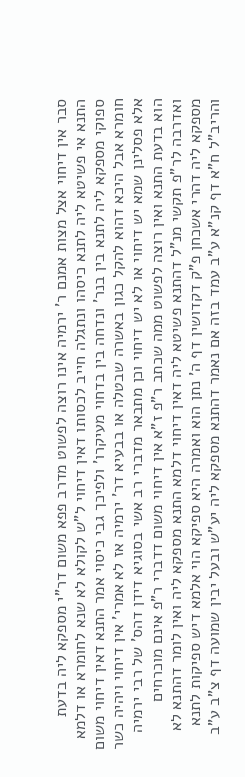סבר אין דיחוי אצל מצות אמנם ר' ירמיה אינו רוצה לפשוט מדרב פפא משום דר"י מספקא ליה בדעת התנא אי פשיטא ליה לתנא כיסהו ונתגלה חייב לכסותו דאין דיחוי ל"ש לקולא לא שנא לחומרא או דלמא ספוקי מספקא ליה לתנא בין בנר' ונדחה בין בדחוי מעיקרו' ולפיכך גבי כיסוי אמר התנא דאין דיחוי משום חומרא אבל היכא דהוא להקל כגון באשרה שבטלה או בבעיא דר' ירמיה אז לא אמרי' אין דיחוי ויהיה כשר אלא פסלינן שמא יש דיחוי או לא יש דיחוי וכן מתבאר מדברי רב אשי בסוגיא דידן דהס' של רבי ירמיה הוא בדעת התנא ואין רוצה לפשוט ממה שכתב ר"פ ז"א אין דיחוי משום דדברי ר"פ אינם מוכרחים ואדרבה לר"פ תקשי מנ"ל דהתנא פשיטא ליה דאין דיחוי דלמא התנא מספקא ליה ואין לומר דהתנא לא מספקא ליה דהרי אשכחן פ"ק דקדושין דף ה' נתן הוא ואמרה היא ספיקא הוי אלמא דיש ספיקות לתנא והריב"ל ח"א דף קנ"א ע"ב עמד בזה אם נאמר דהתנא מספקא ליה יע"ש ובעל יבין שמועה דף צ"ב ע"ב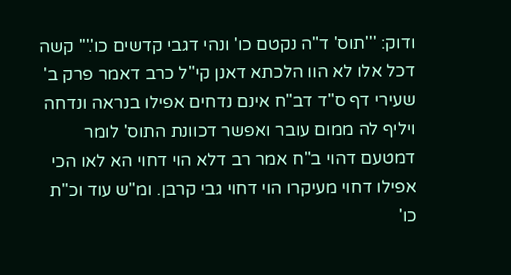ודוק: '''תוס' ד"ה נקטם כו' ונהי דגבי קדשים כו'.''' קשה דכל אלו לא הוו הלכתא דאנן קי"ל כרב דאמר פרק ב' שעירי דף ס"ד דב"ח אינם נדחים אפילו בנראה ונדחה ויליף לה ממום עובר ואפשר דכוונת התוס' לומר דמטעם דהוי ב"ח אמר רב דלא הוי דחוי הא לאו הכי אפילו דחוי מעיקרו הוי דחוי גבי קרבן. ומ"ש עוד וכ"ת כו'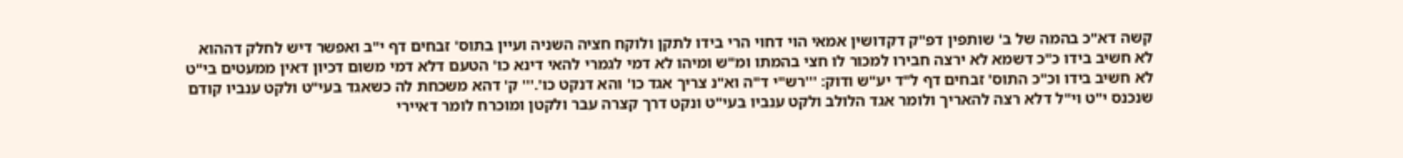קשה דא"כ בהמה של ב' שותפין דפ"ק דקדושין אמאי הוי דחוי הרי בידו לתקן ולוקח חציה השניה ועיין בתוס' זבחים דף י"ב ואפשר דיש לחלק דההוא לא חשיב בידו כ"כ דשמא לא ירצה חבירו למכור לו חצי בהמתו ומ"ש ומיהו לא דמי לגמרי להאי דינא כו' הטעם דלא דמי משום דכיון דאין ממעטים בי"ט לא חשיב בידו וכ"כ התוס' זבחים דף ל"ד יע"ש ודוק: '''רש"י ד"ה וא"נ צריך אגד כו' והא דנקט כו'.''' ק' דהא משכחת לה כשאגד בעי"ט ולקט ענביו קודם שנכנס י"ט וי"ל דלא רצה להאריך ולומר אגד הלולב ולקט ענביו בעי"ט ונקט דרך קצרה עבר ולקטן ומוכרח לומר דאיירי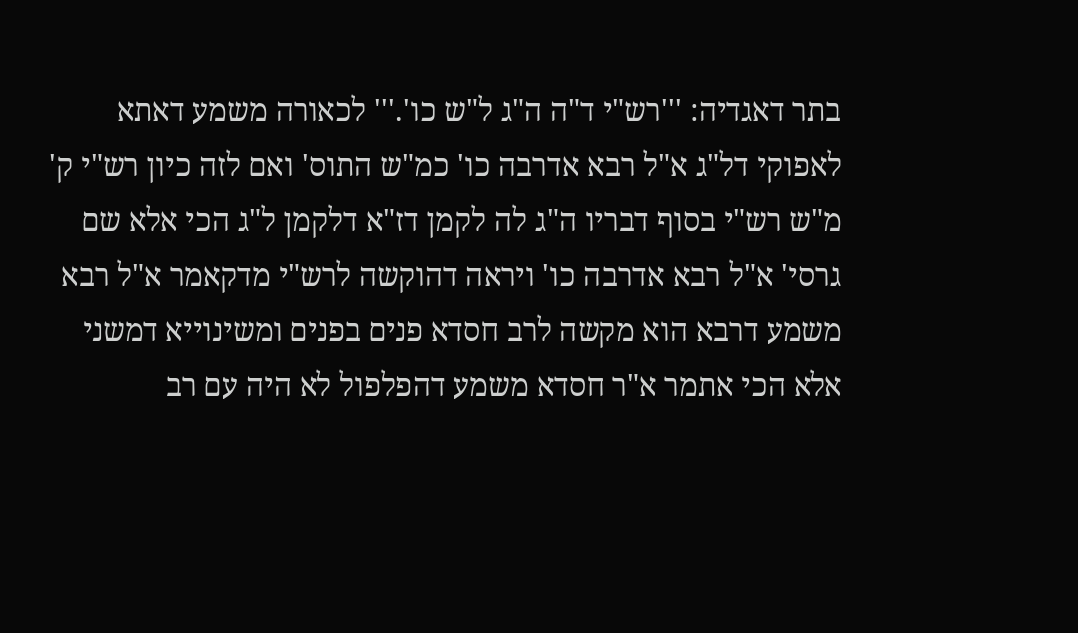בתר דאגדיה: '''רש"י ד"ה ה"ג ל"ש כו'.''' לכאורה משמע דאתא לאפוקי דל"ג א"ל רבא אדרבה כו' כמ"ש התוס' ואם לזה כיון רש"י ק' מ"ש רש"י בסוף דבריו ה"ג לה לקמן דז"א דלקמן ל"ג הכי אלא שם גרסי' א"ל רבא אדרבה כו' ויראה דהוקשה לרש"י מדקאמר א"ל רבא משמע דרבא הוא מקשה לרב חסדא פנים בפנים ומשינוייא דמשני אלא הכי אתמר א"ר חסדא משמע דהפלפול לא היה עם רב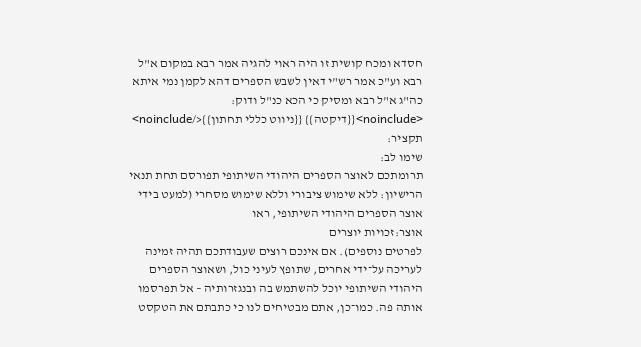חסדא ומכח קושית זו היה ראוי להגיה אמר רבא במקום א"ל רבא וע"כ אמר רש"י דאין לשבש הספרים דהא לקמן נמי איתא כה"ג א"ל רבא ומסיק כי הכא כנ"ל ודוק: <noinclude>{{דיקטה}} {{ניווט כללי תחתון}}</noinclude>
תקציר:
שימו לב:
תרומתכם לאוצר הספרים היהודי השיתופי תפורסם תחת תנאי הרישיון: ללא שימוש ציבורי וללא שימוש מסחרי (למעט בידי אוצר הספרים היהודי השיתופי, ראו
אוצר:זכויות יוצרים
לפרטים נוספים). אם אינכם רוצים שעבודתכם תהיה זמינה לעריכה על־ידי אחרים, שתופץ לעיני כול, ושאוצר הספרים היהודי השיתופי יוכל להשתמש בה ובנגזרותיה – אל תפרסמו אותה פה. כמו־כן, אתם מבטיחים לנו כי כתבתם את הטקסט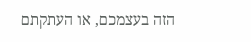הזה בעצמכם, או העתקתם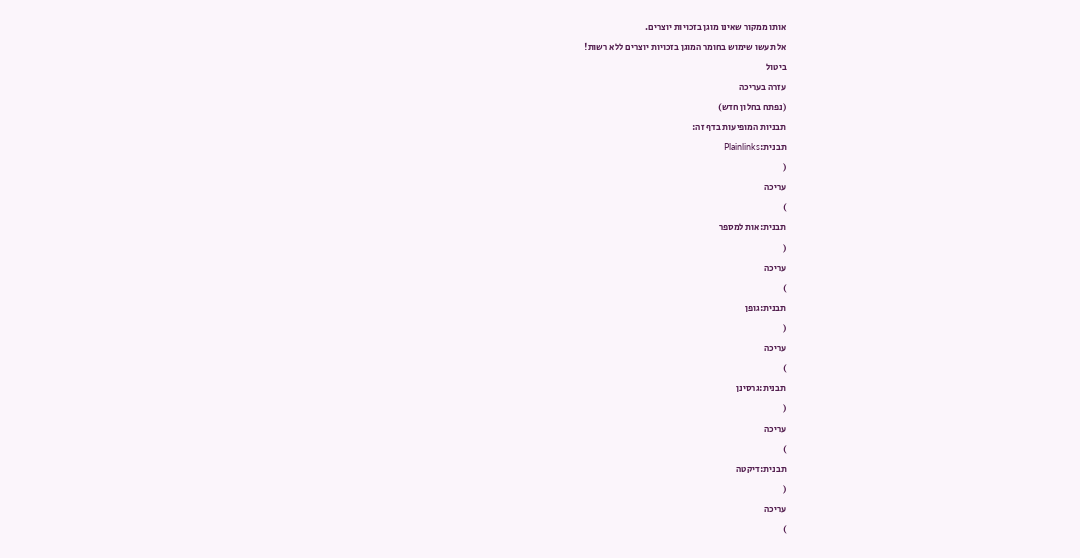אותו ממקור שאינו מוגן בזכויות יוצרים.
אל תעשו שימוש בחומר המוגן בזכויות יוצרים ללא רשות!
ביטול
עזרה בעריכה
(נפתח בחלון חדש)
תבניות המופיעות בדף זה:
תבנית:Plainlinks
(
עריכה
)
תבנית:אות למספר
(
עריכה
)
תבנית:גופן
(
עריכה
)
תבנית:גרסינן
(
עריכה
)
תבנית:דיקטה
(
עריכה
)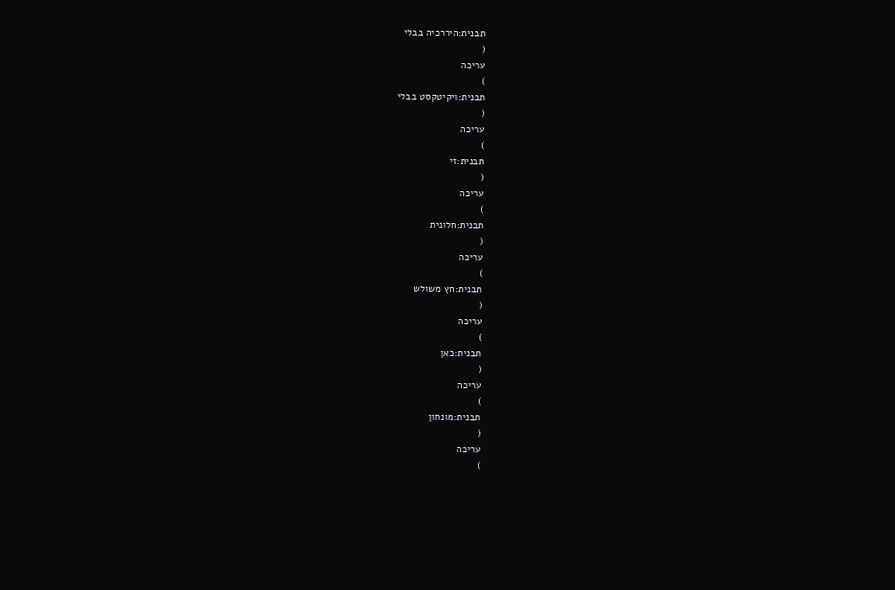תבנית:היררכיה בבלי
(
עריכה
)
תבנית:ויקיטקסט בבלי
(
עריכה
)
תבנית:זי
(
עריכה
)
תבנית:חלונית
(
עריכה
)
תבנית:חץ משולש
(
עריכה
)
תבנית:כאן
(
עריכה
)
תבנית:מונחון
(
עריכה
)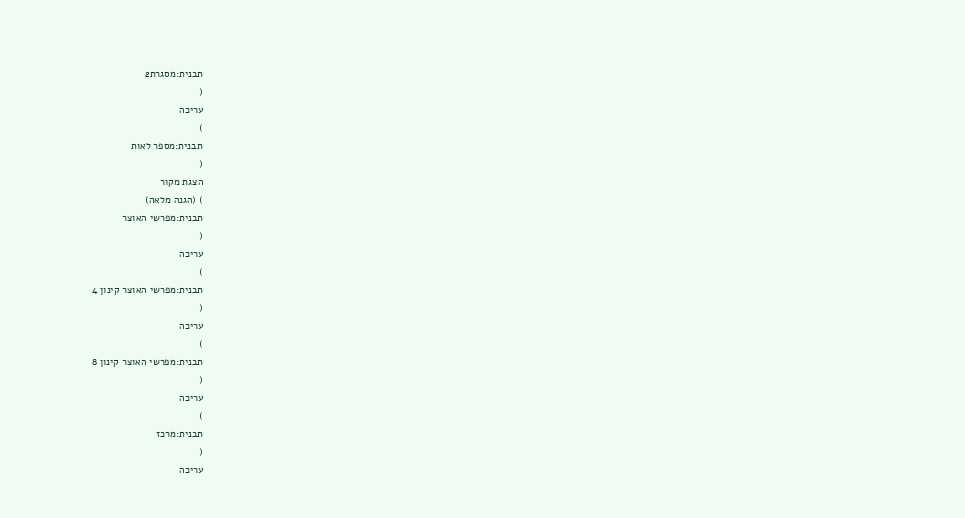תבנית:מסגרת2
(
עריכה
)
תבנית:מספר לאות
(
הצגת מקור
) (הגנה מלאה)
תבנית:מפרשי האוצר
(
עריכה
)
תבנית:מפרשי האוצר קינון 4
(
עריכה
)
תבנית:מפרשי האוצר קינון 8
(
עריכה
)
תבנית:מרכז
(
עריכה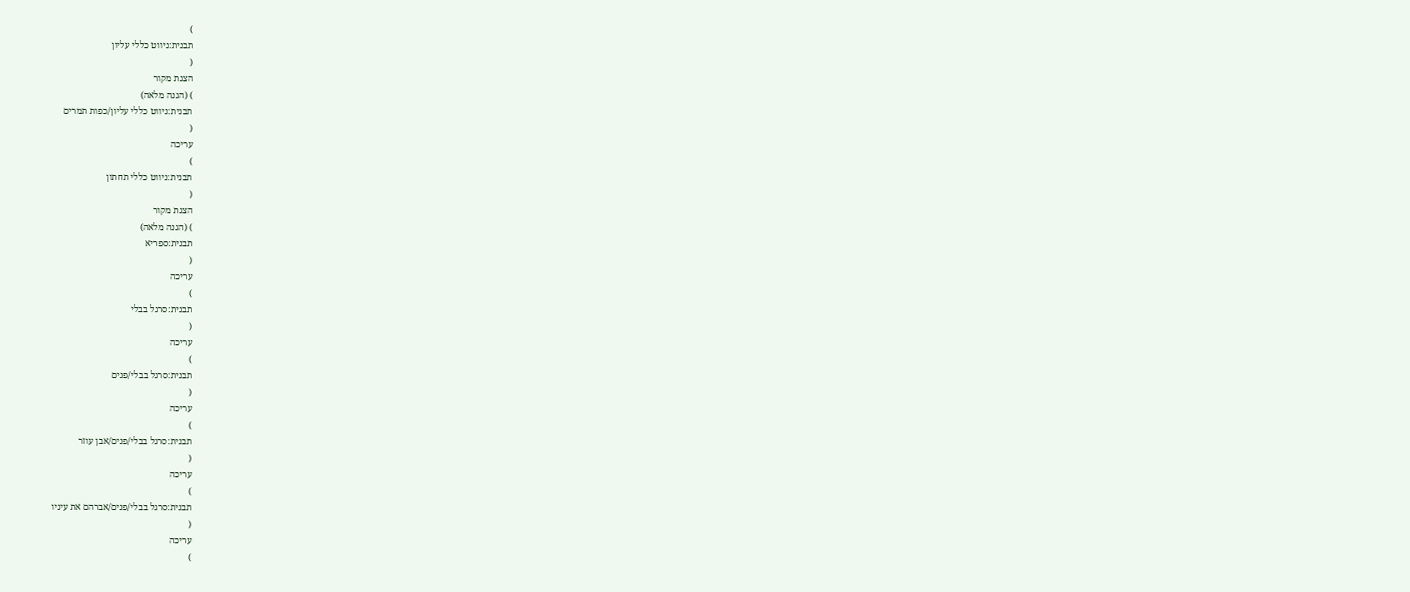)
תבנית:ניווט כללי עליון
(
הצגת מקור
) (הגנה מלאה)
תבנית:ניווט כללי עליון/כפות תמרים
(
עריכה
)
תבנית:ניווט כללי תחתון
(
הצגת מקור
) (הגנה מלאה)
תבנית:ספריא
(
עריכה
)
תבנית:סרגל בבלי
(
עריכה
)
תבנית:סרגל בבלי/פנים
(
עריכה
)
תבנית:סרגל בבלי/פנים/אבן עוזר
(
עריכה
)
תבנית:סרגל בבלי/פנים/אברהם את עיניו
(
עריכה
)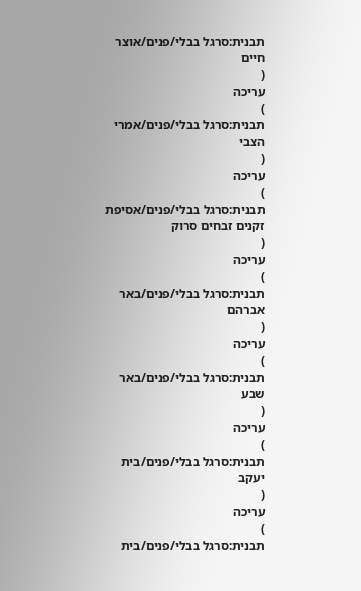תבנית:סרגל בבלי/פנים/אוצר חיים
(
עריכה
)
תבנית:סרגל בבלי/פנים/אמרי הצבי
(
עריכה
)
תבנית:סרגל בבלי/פנים/אסיפת זקנים זבחים סרוק
(
עריכה
)
תבנית:סרגל בבלי/פנים/באר אברהם
(
עריכה
)
תבנית:סרגל בבלי/פנים/באר שבע
(
עריכה
)
תבנית:סרגל בבלי/פנים/בית יעקב
(
עריכה
)
תבנית:סרגל בבלי/פנים/בית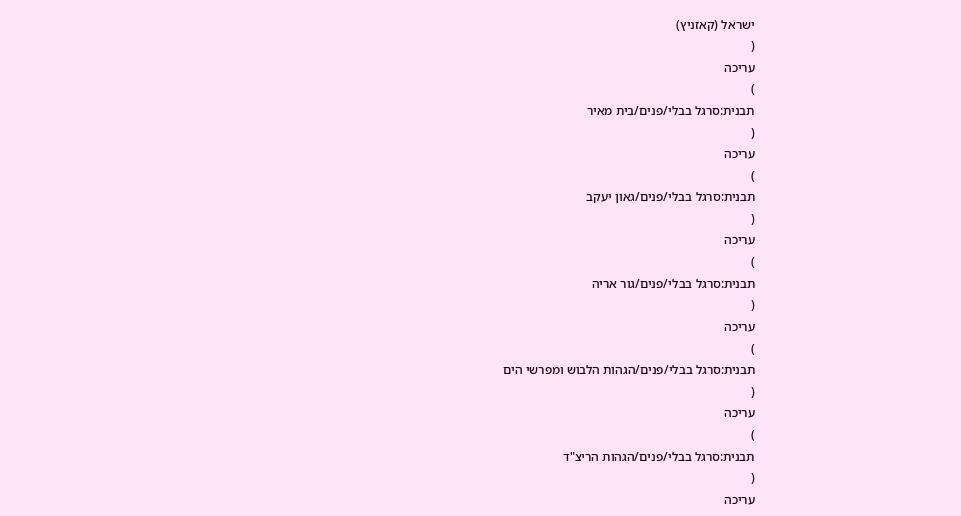ישראל (קאזניץ)
(
עריכה
)
תבנית:סרגל בבלי/פנים/בית מאיר
(
עריכה
)
תבנית:סרגל בבלי/פנים/גאון יעקב
(
עריכה
)
תבנית:סרגל בבלי/פנים/גור אריה
(
עריכה
)
תבנית:סרגל בבלי/פנים/הגהות הלבוש ומפרשי הים
(
עריכה
)
תבנית:סרגל בבלי/פנים/הגהות הריצ"ד
(
עריכה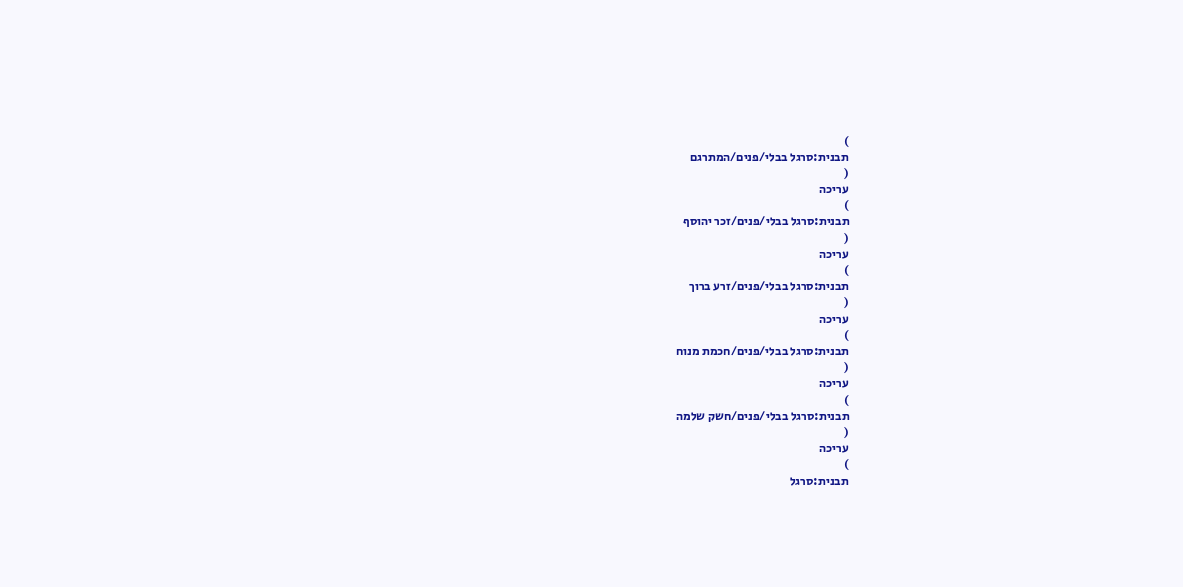)
תבנית:סרגל בבלי/פנים/המתרגם
(
עריכה
)
תבנית:סרגל בבלי/פנים/זכר יהוסף
(
עריכה
)
תבנית:סרגל בבלי/פנים/זרע ברוך
(
עריכה
)
תבנית:סרגל בבלי/פנים/חכמת מנוח
(
עריכה
)
תבנית:סרגל בבלי/פנים/חשק שלמה
(
עריכה
)
תבנית:סרגל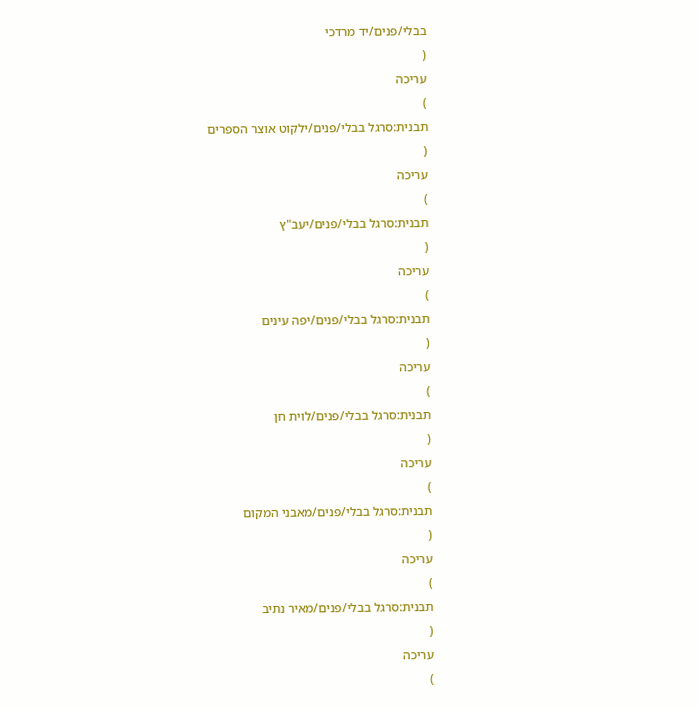בבלי/פנים/יד מרדכי
(
עריכה
)
תבנית:סרגל בבלי/פנים/ילקוט אוצר הספרים
(
עריכה
)
תבנית:סרגל בבלי/פנים/יעב"ץ
(
עריכה
)
תבנית:סרגל בבלי/פנים/יפה עינים
(
עריכה
)
תבנית:סרגל בבלי/פנים/לוית חן
(
עריכה
)
תבנית:סרגל בבלי/פנים/מאבני המקום
(
עריכה
)
תבנית:סרגל בבלי/פנים/מאיר נתיב
(
עריכה
)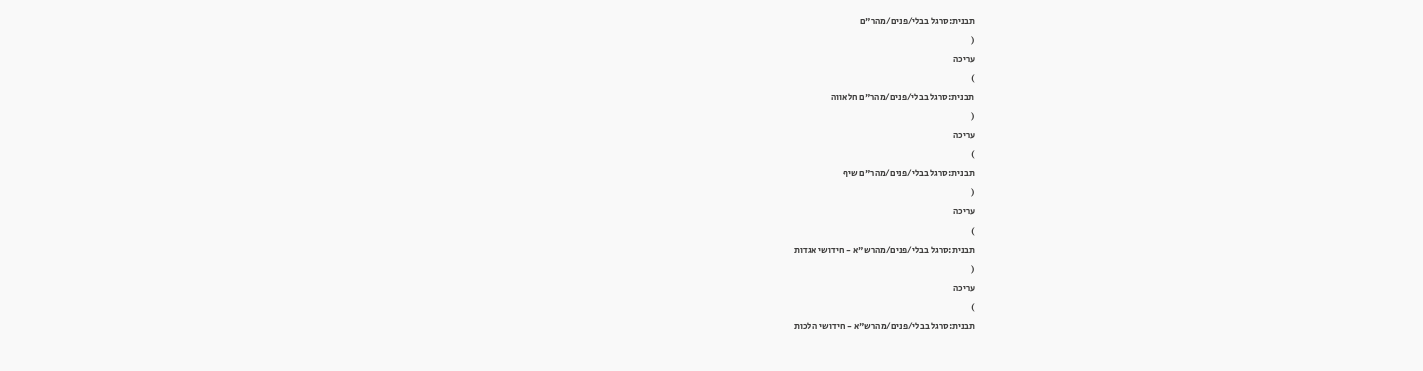תבנית:סרגל בבלי/פנים/מהר"ם
(
עריכה
)
תבנית:סרגל בבלי/פנים/מהר"ם חלאווה
(
עריכה
)
תבנית:סרגל בבלי/פנים/מהר"ם שיף
(
עריכה
)
תבנית:סרגל בבלי/פנים/מהרש"א - חידושי אגדות
(
עריכה
)
תבנית:סרגל בבלי/פנים/מהרש"א - חידושי הלכות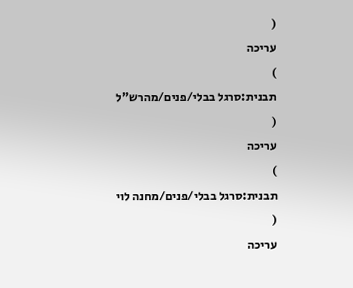(
עריכה
)
תבנית:סרגל בבלי/פנים/מהרש"ל
(
עריכה
)
תבנית:סרגל בבלי/פנים/מחנה לוי
(
עריכה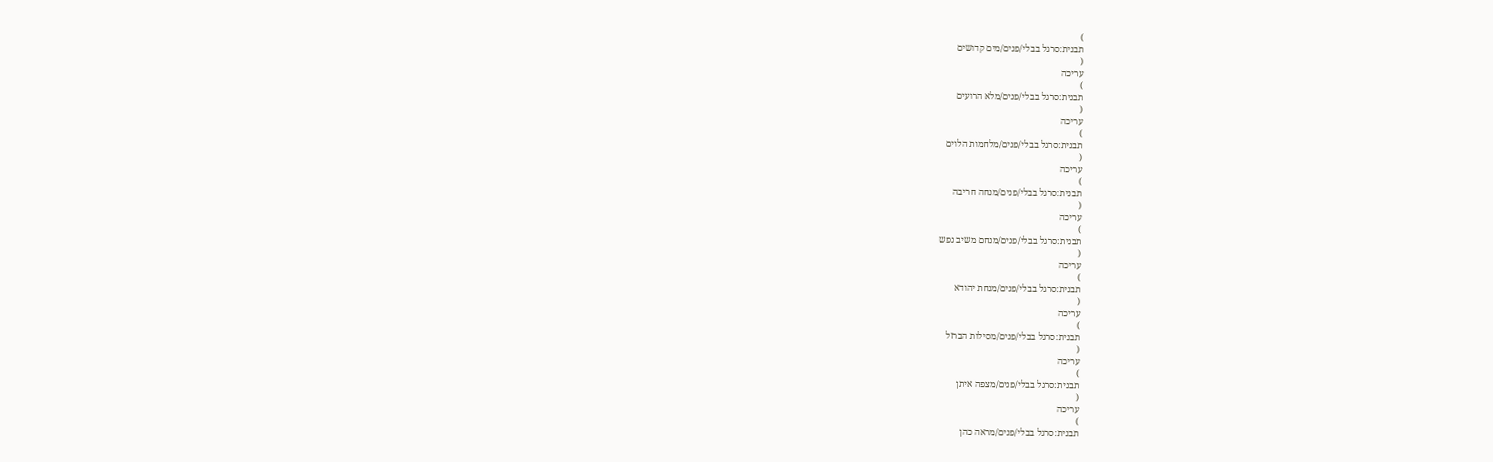)
תבנית:סרגל בבלי/פנים/מים קדושים
(
עריכה
)
תבנית:סרגל בבלי/פנים/מלא הרועים
(
עריכה
)
תבנית:סרגל בבלי/פנים/מלחמות הלוים
(
עריכה
)
תבנית:סרגל בבלי/פנים/מנחה חריבה
(
עריכה
)
תבנית:סרגל בבלי/פנים/מנחם משיב נפש
(
עריכה
)
תבנית:סרגל בבלי/פנים/מנחת יהודא
(
עריכה
)
תבנית:סרגל בבלי/פנים/מסילות הברזל
(
עריכה
)
תבנית:סרגל בבלי/פנים/מצפה איתן
(
עריכה
)
תבנית:סרגל בבלי/פנים/מראה כהן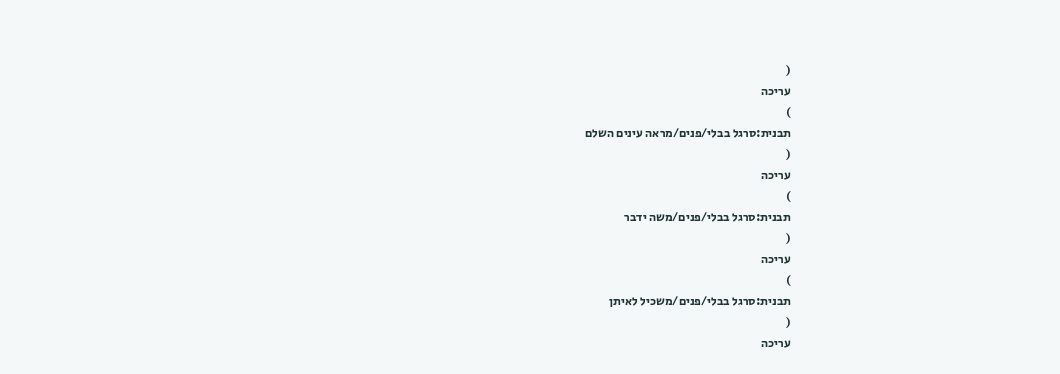(
עריכה
)
תבנית:סרגל בבלי/פנים/מראה עינים השלם
(
עריכה
)
תבנית:סרגל בבלי/פנים/משה ידבר
(
עריכה
)
תבנית:סרגל בבלי/פנים/משכיל לאיתן
(
עריכה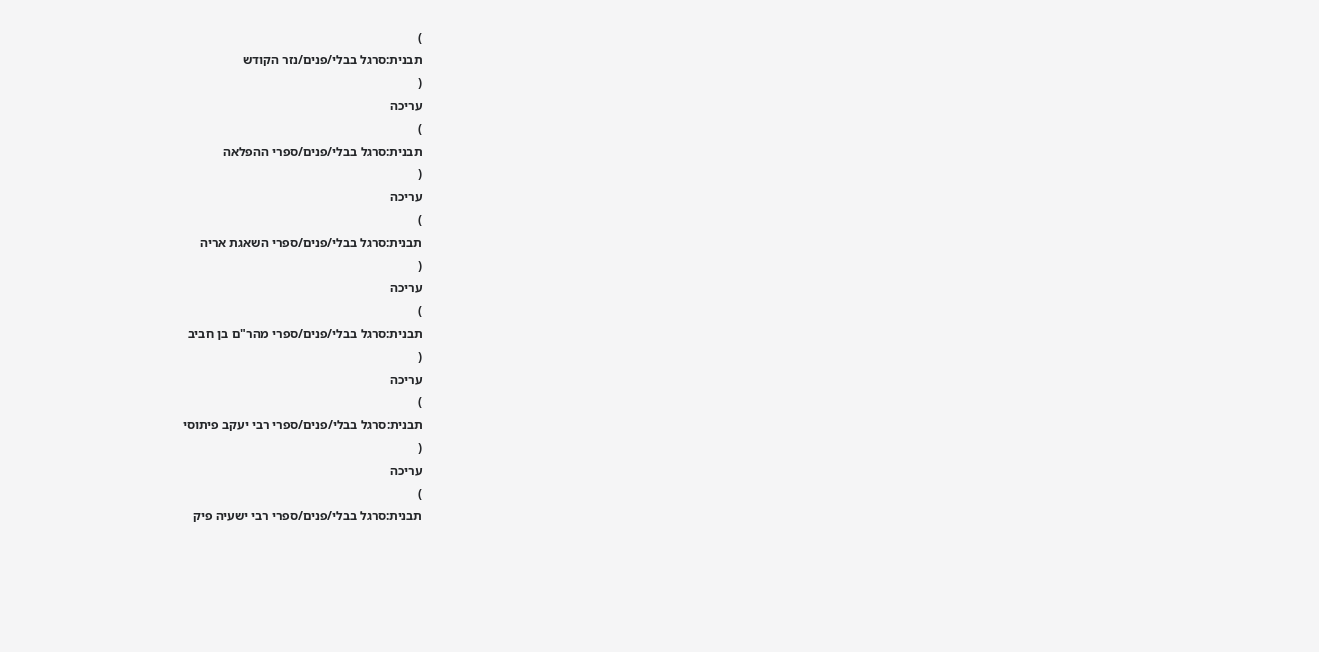)
תבנית:סרגל בבלי/פנים/נזר הקודש
(
עריכה
)
תבנית:סרגל בבלי/פנים/ספרי ההפלאה
(
עריכה
)
תבנית:סרגל בבלי/פנים/ספרי השאגת אריה
(
עריכה
)
תבנית:סרגל בבלי/פנים/ספרי מהר"ם בן חביב
(
עריכה
)
תבנית:סרגל בבלי/פנים/ספרי רבי יעקב פיתוסי
(
עריכה
)
תבנית:סרגל בבלי/פנים/ספרי רבי ישעיה פיק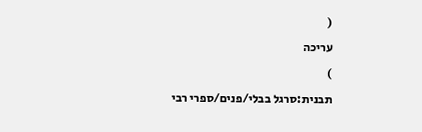(
עריכה
)
תבנית:סרגל בבלי/פנים/ספרי רבי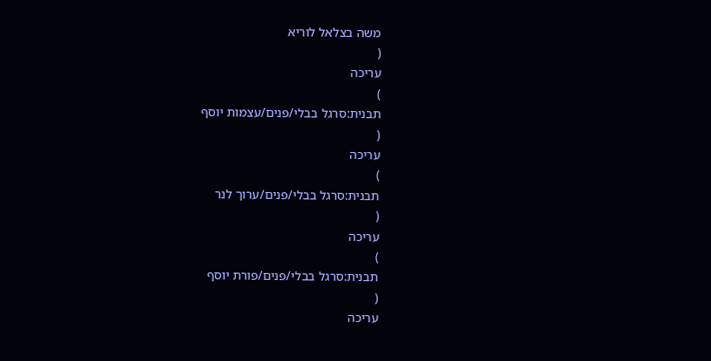משה בצלאל לוריא
(
עריכה
)
תבנית:סרגל בבלי/פנים/עצמות יוסף
(
עריכה
)
תבנית:סרגל בבלי/פנים/ערוך לנר
(
עריכה
)
תבנית:סרגל בבלי/פנים/פורת יוסף
(
עריכה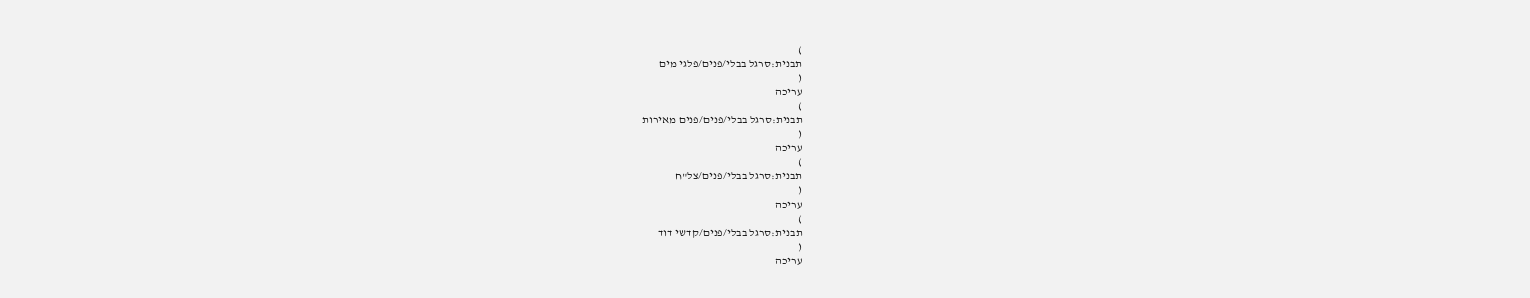)
תבנית:סרגל בבלי/פנים/פלגי מים
(
עריכה
)
תבנית:סרגל בבלי/פנים/פנים מאירות
(
עריכה
)
תבנית:סרגל בבלי/פנים/צל"ח
(
עריכה
)
תבנית:סרגל בבלי/פנים/קדשי דוד
(
עריכה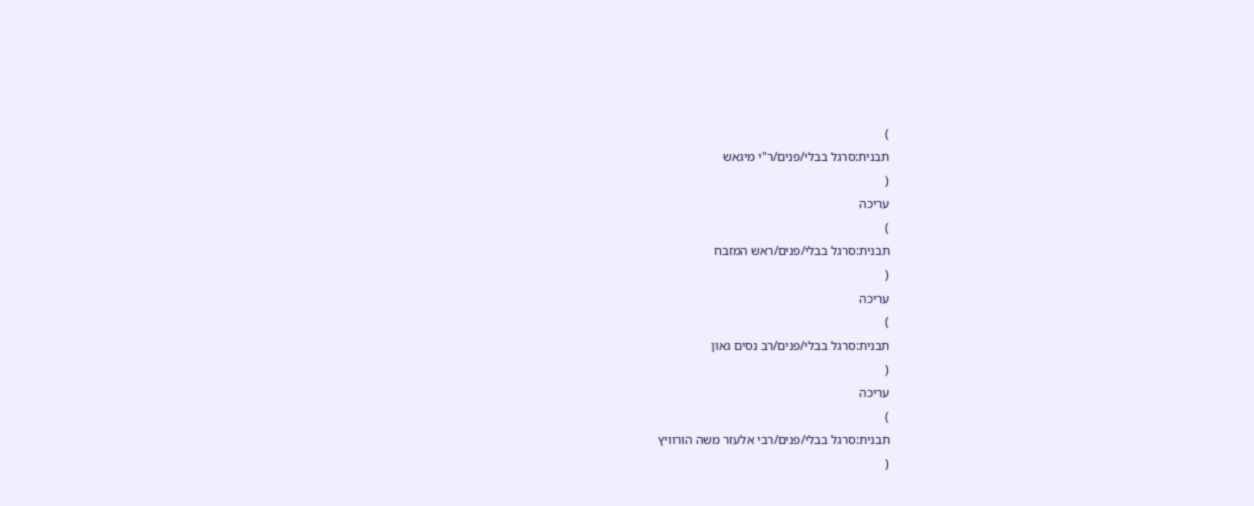)
תבנית:סרגל בבלי/פנים/ר"י מיגאש
(
עריכה
)
תבנית:סרגל בבלי/פנים/ראש המזבח
(
עריכה
)
תבנית:סרגל בבלי/פנים/רב נסים גאון
(
עריכה
)
תבנית:סרגל בבלי/פנים/רבי אלעזר משה הורוויץ
(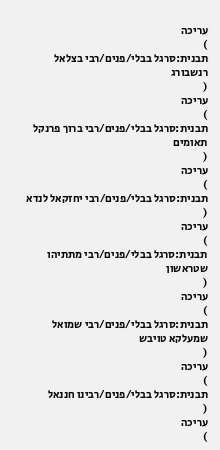עריכה
)
תבנית:סרגל בבלי/פנים/רבי בצלאל רנשבורג
(
עריכה
)
תבנית:סרגל בבלי/פנים/רבי ברוך פרנקל תאומים
(
עריכה
)
תבנית:סרגל בבלי/פנים/רבי יחזקאל לנדא
(
עריכה
)
תבנית:סרגל בבלי/פנים/רבי מתתיהו שטראשון
(
עריכה
)
תבנית:סרגל בבלי/פנים/רבי שמואל שמעלקא טויבש
(
עריכה
)
תבנית:סרגל בבלי/פנים/רבינו חננאל
(
עריכה
)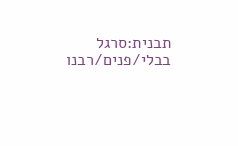תבנית:סרגל בבלי/פנים/רבנו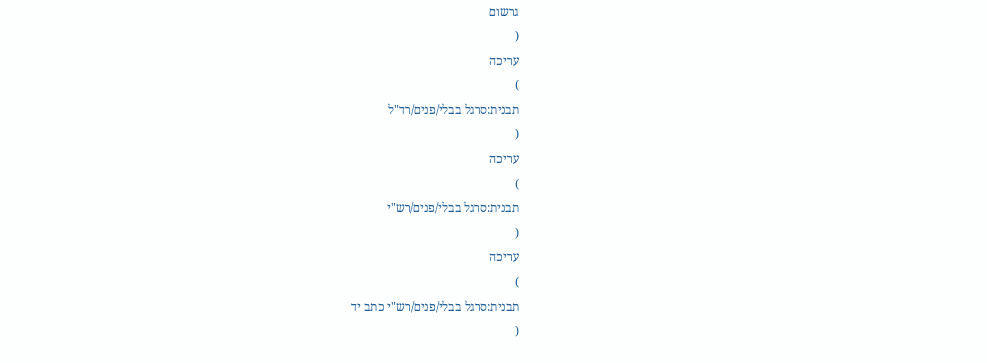גרשום
(
עריכה
)
תבנית:סרגל בבלי/פנים/רד"ל
(
עריכה
)
תבנית:סרגל בבלי/פנים/רש"י
(
עריכה
)
תבנית:סרגל בבלי/פנים/רש"י כתב יד
(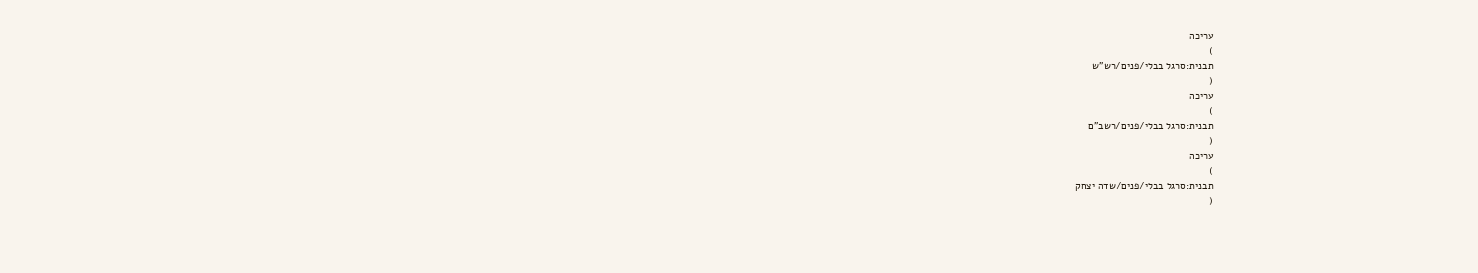עריכה
)
תבנית:סרגל בבלי/פנים/רש"ש
(
עריכה
)
תבנית:סרגל בבלי/פנים/רשב"ם
(
עריכה
)
תבנית:סרגל בבלי/פנים/שדה יצחק
(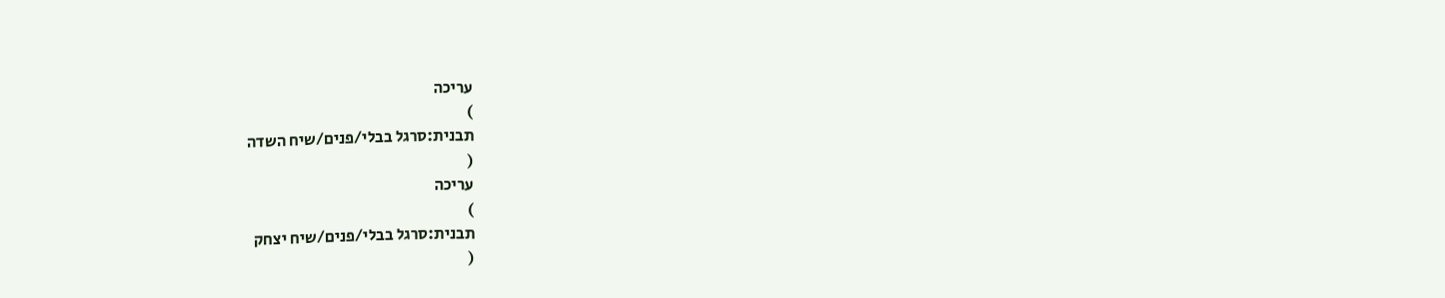עריכה
)
תבנית:סרגל בבלי/פנים/שיח השדה
(
עריכה
)
תבנית:סרגל בבלי/פנים/שיח יצחק
(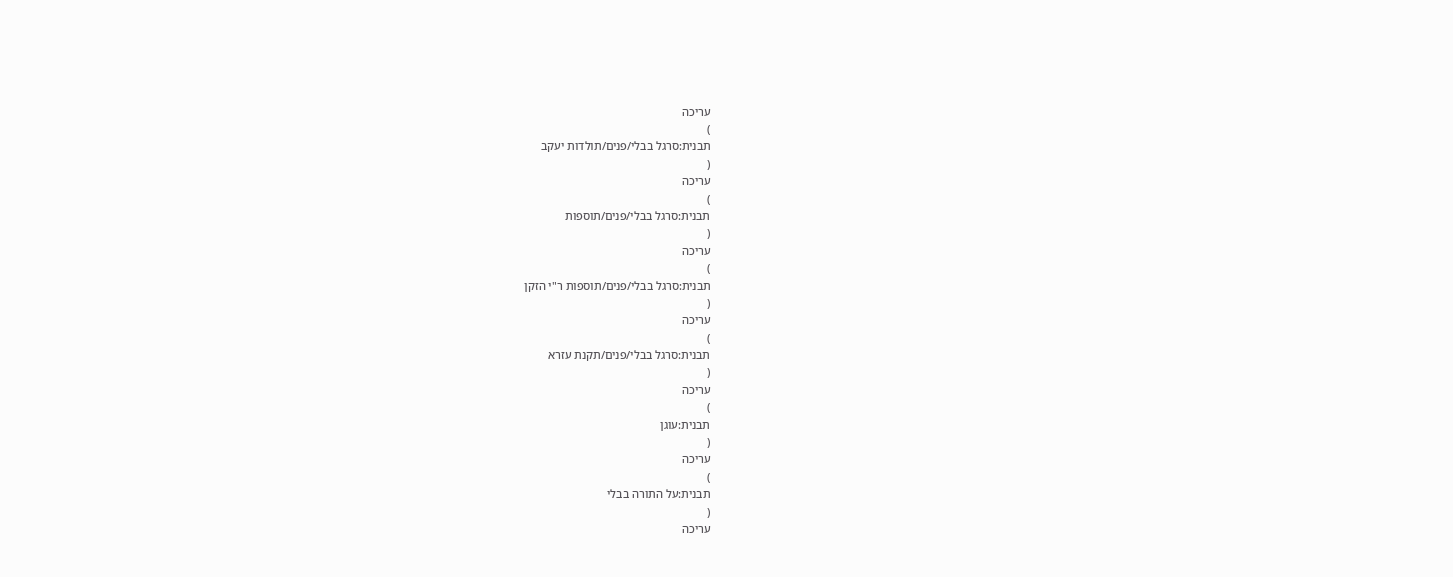עריכה
)
תבנית:סרגל בבלי/פנים/תולדות יעקב
(
עריכה
)
תבנית:סרגל בבלי/פנים/תוספות
(
עריכה
)
תבנית:סרגל בבלי/פנים/תוספות ר"י הזקן
(
עריכה
)
תבנית:סרגל בבלי/פנים/תקנת עזרא
(
עריכה
)
תבנית:עוגן
(
עריכה
)
תבנית:על התורה בבלי
(
עריכה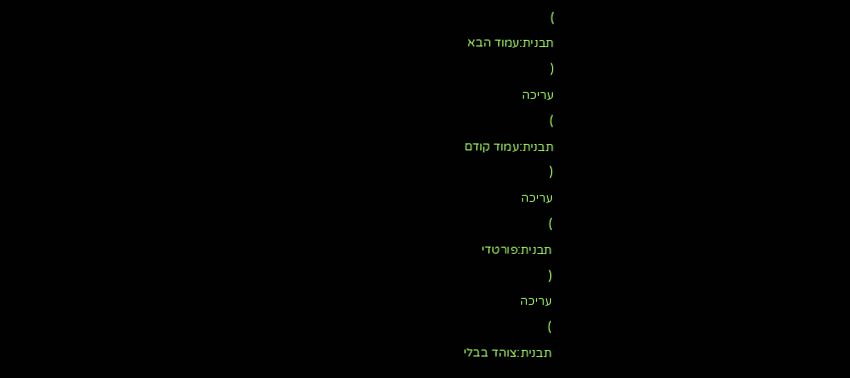)
תבנית:עמוד הבא
(
עריכה
)
תבנית:עמוד קודם
(
עריכה
)
תבנית:פורטדי
(
עריכה
)
תבנית:צוהד בבלי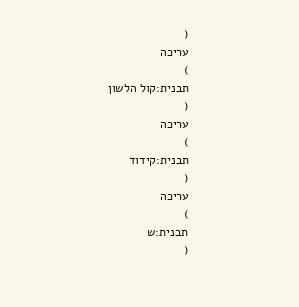(
עריכה
)
תבנית:קול הלשון
(
עריכה
)
תבנית:קידוד
(
עריכה
)
תבנית:ש
(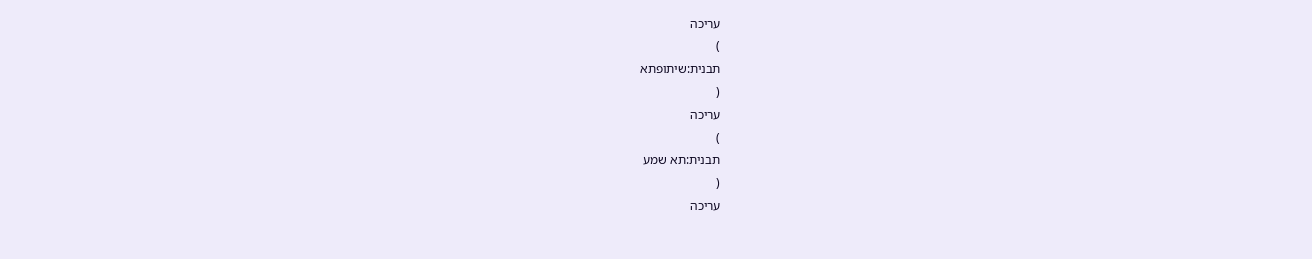עריכה
)
תבנית:שיתופתא
(
עריכה
)
תבנית:תא שמע
(
עריכה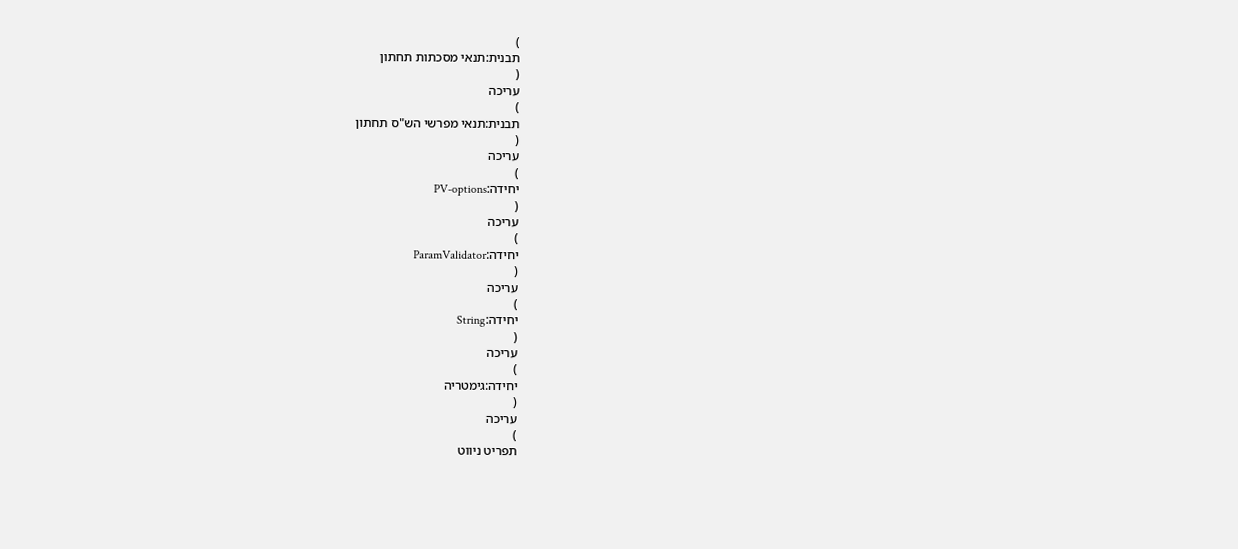)
תבנית:תנאי מסכתות תחתון
(
עריכה
)
תבנית:תנאי מפרשי הש"ס תחתון
(
עריכה
)
יחידה:PV-options
(
עריכה
)
יחידה:ParamValidator
(
עריכה
)
יחידה:String
(
עריכה
)
יחידה:גימטריה
(
עריכה
)
תפריט ניווט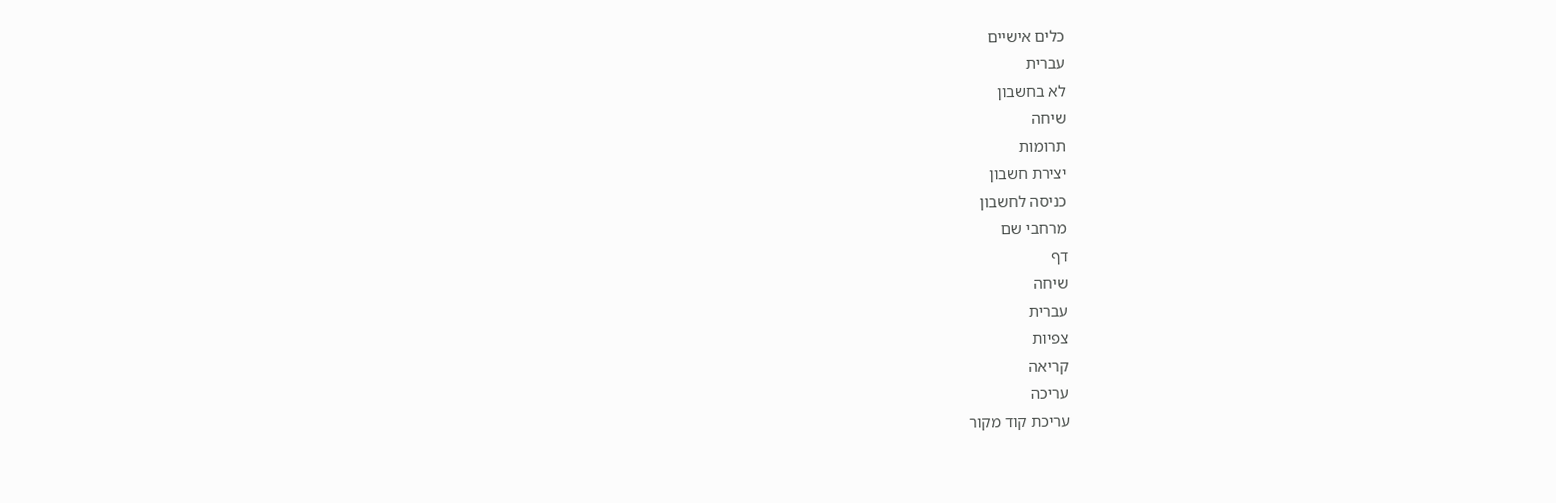כלים אישיים
עברית
לא בחשבון
שיחה
תרומות
יצירת חשבון
כניסה לחשבון
מרחבי שם
דף
שיחה
עברית
צפיות
קריאה
עריכה
עריכת קוד מקור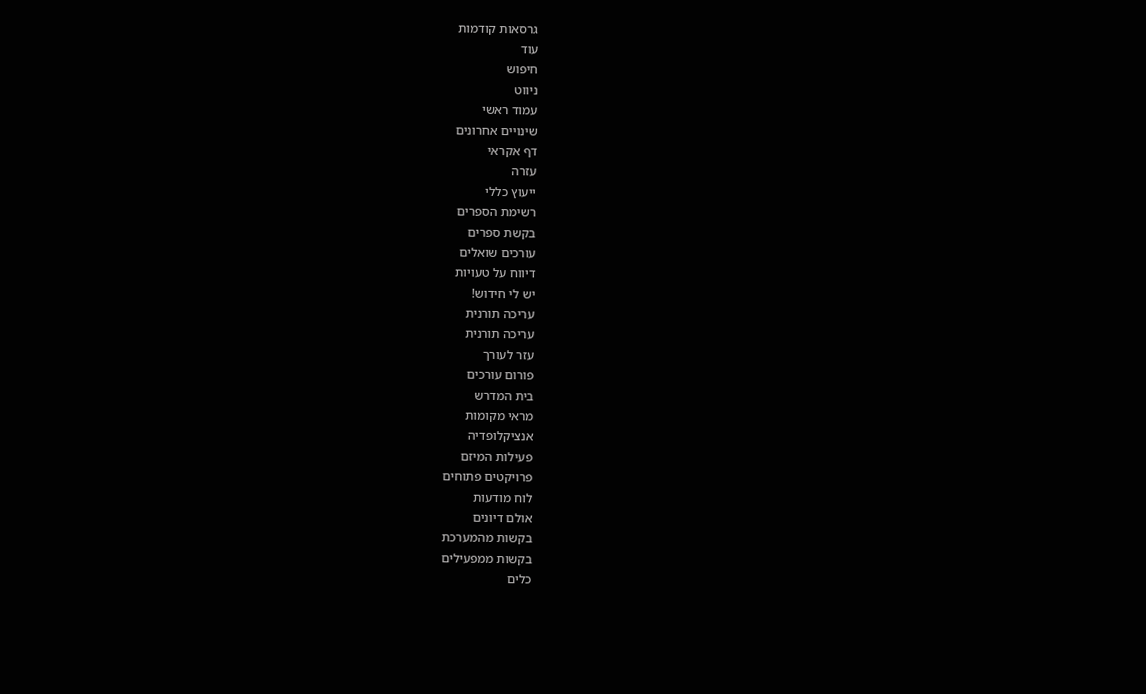גרסאות קודמות
עוד
חיפוש
ניווט
עמוד ראשי
שינויים אחרונים
דף אקראי
עזרה
ייעוץ כללי
רשימת הספרים
בקשת ספרים
עורכים שואלים
דיווח על טעויות
יש לי חידוש!
עריכה תורנית
עריכה תורנית
עזר לעורך
פורום עורכים
בית המדרש
מראי מקומות
אנציקלופדיה
פעילות המיזם
פרויקטים פתוחים
לוח מודעות
אולם דיונים
בקשות מהמערכת
בקשות ממפעילים
כלים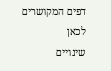דפים המקושרים לכאן
שינויים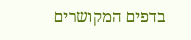בדפים המקושרים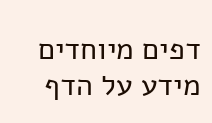דפים מיוחדים
מידע על הדף